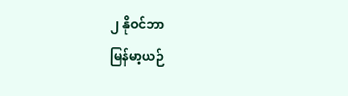၂ နိုဝင်ဘာ
မြန်မာ့ယဉ်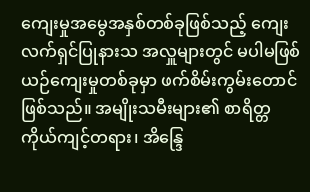ကျေးမှုအမွေအနှစ်တစ်ခုဖြစ်သည့် ကျေးလက်ရှင်ပြုနားသ အလှူများတွင် မပါမဖြစ် ယဉ်ကျေးမှုတစ်ခုမှာ ဖက်စိမ်းကွမ်းတောင် ဖြစ်သည်။ အမျိုးသမီးများ၏ စာရိတ္တ ကိုယ်ကျင့်တရား၊ အိန္ဒြေ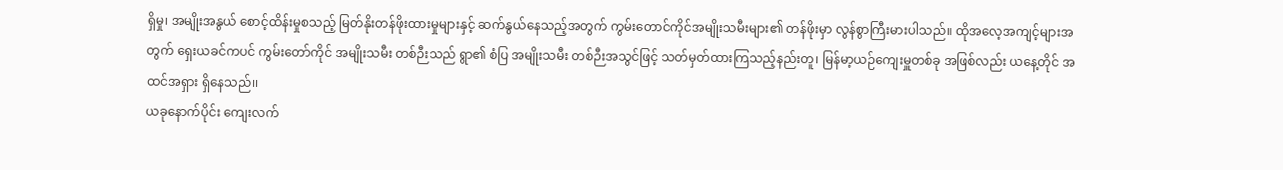ရှိမှု၊ အမျိုးအနွယ် စောင့်ထိန်းမှုစသည့် မြတ်နိုးတန်ဖိုးထားမှုများနှင့် ဆက်နွယ်နေသည့်အတွက် ကွမ်းတောင်ကိုင်အမျိုးသမီးများ၏ တန်ဖိုးမှာ လွန်စွာကြီးမားပါသည်။ ထိုအလေ့အကျင့်များအတွက် ရှေးယခင်ကပင် ကွမ်းတော်ကိုင် အမျိုးသမီး တစ်ဉီးသည် ရွာ၏ စံပြ အမျိုးသမီး တစ်ဉီးအသွင်ဖြင့် သတ်မှတ်ထားကြသည့်နည်းတူ၊ မြန်မာ့ယဉ်ကျေးမှူတစ်ခု အဖြစ်လည်း ယနေ့တိုင် အထင်အရှား ရှိနေသည်၊၊
ယခုနောက်ပိုင်း ကျေးလက်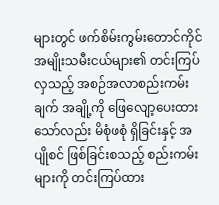များတွင် ဖက်စိမ်းကွမ်းတောင်ကိုင် အမျိုးသမီးငယ်များ၏ တင်းကြပ်လှသည့် အစဉ်အလာစည်းကမ်းချက် အချို့ကို ဖြေလျော့ပေးထားသော်လည်း မိစုံဖစုံ ရှိခြင်းနှင့် အပျိုစင် ဖြစ်ခြင်းစသည့် စည်းကမ်းများကို တင်းကြပ်ထား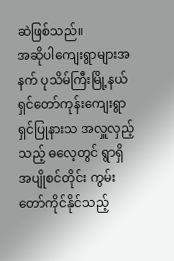ဆဲဖြစ်သည်။
အဆိုပါကျေးရွာများအနက် ပုသိမ်ကြီးမြို့နယ် ရှင်တော်ကုန်းကျေးရွာ ရှင်ပြုနားသ အလှူလှည့်သည့် ဓလေ့တွင် ရွာရှိ အပျိုစင်တိုင်း ကွမ်းတော်ကိုင်နိုင်သည့်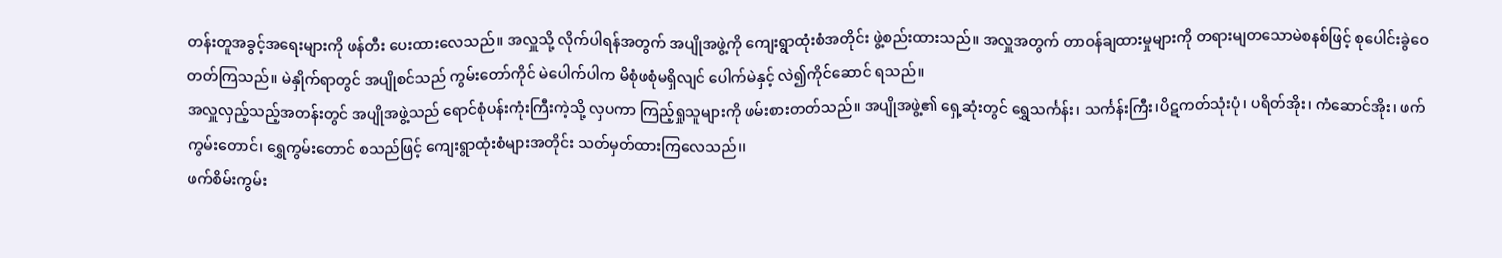တန်းတူအခွင့်အရေးများကို ဖန်တီး ပေးထားလေသည်။ အလှူသို့ လိုက်ပါရန်အတွက် အပျိုအဖွဲ့ကို ကျေးရွာထုံးစံအတိုင်း ဖွဲ့စည်းထားသည်။ အလှူအတွက် တာဝန်ချထားမှုများကို တရားမျတသောမဲစနစ်ဖြင့် စုပေါင်းခွဲဝေ တတ်ကြသည်။ မဲနှိုက်ရာတွင် အပျိုစင်သည် ကွမ်းတော်ကိုင် မဲပေါက်ပါက မိစုံဖစုံမရှိလျင် ပေါက်မဲနှင့် လဲ၍ကိုင်ဆောင် ရသည်။
အလှူလှည့်သည့်အတန်းတွင် အပျိုအဖွဲ့သည် ရောင်စုံပန်းကုံးကြီးကဲ့သို့ လှပကာ ကြည့်ရှုသူများကို ဖမ်းစားတတ်သည်။ အပျိုအဖွဲ့၏ ရှေ့ဆုံးတွင် ရွှေသင်္ကန်း၊ သင်္ကန်းကြီး၊ပိဋကတ်သုံးပုံ၊ ပရိတ်အိုး၊ ကံဆောင်အိုး၊ ဖက်ကွမ်းတောင်၊ ရွှေကွမ်းတောင် စသည်ဖြင့် ကျေးရွာထုံးစံများအတိုင်း သတ်မှတ်ထားကြလေသည်၊၊
ဖက်စိမ်းကွမ်း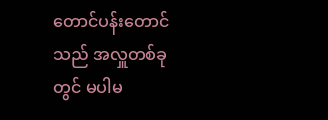တောင်ပန်းတောင်သည် အလှူတစ်ခုတွင် မပါမ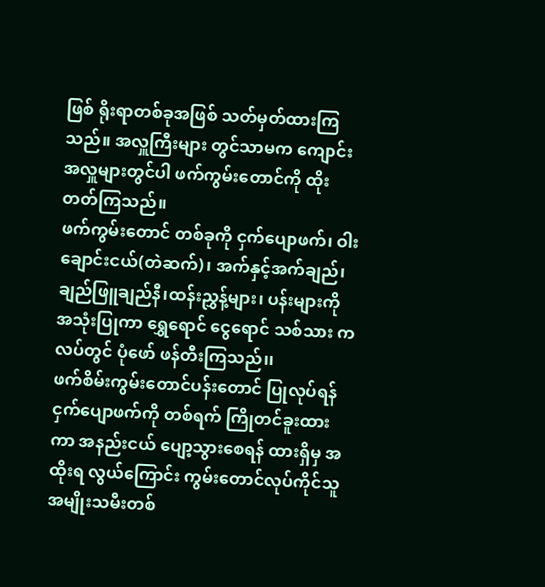ဖြစ် ရိုးရာတစ်ခုအဖြစ် သတ်မှတ်ထားကြသည်။ အလှူကြီးများ တွင်သာမက ကျောင်းအလှူများတွင်ပါ ဖက်ကွမ်းတောင်ကို ထိုးတတ်ကြသည်။
ဖက်ကွမ်းတောင် တစ်ခုကို ငှက်ပျောဖက်၊ ဝါးချောင်းငယ်(တဲဆက်)၊ အက်နှင့်အက်ချည်၊ ချည်ဖြူချည်နီ၊ထန်းညွှန့်များ၊ ပန်းများကို အသုံးပြုကာ ရွှေရောင် ငွေရောင် သစ်သား ကလပ်တွင် ပုံဖော် ဖန်တီးကြသည်၊၊
ဖက်စိမ်းကွမ်းတောင်ပန်းတောင် ပြုလုပ်ရန် ငှက်ပျောဖက်ကို တစ်ရက် ကြိုတင်ခူးထားကာ အနည်းငယ် ပျော့သွားစေရန် ထားရှိမှ အထိုးရ လွယ်ကြောင်း ကွမ်းတောင်လုပ်ကိုင်သူ အမျိုးသမီးတစ်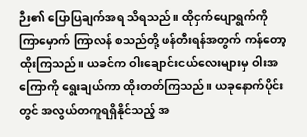ဉီး၏ ပြောပြချက်အရ သိရသည်။ ထိုငှက်ပျောရွက်ကို ကြာမှောက် ကြာလန် စသည်တို့ ဖန်တီးရန်အတွက် ကန်တော့ထိုးကြသည်။ ယခင်က ဝါးချောင်းငယ်လေးများမှ ဝါးအကြောကို ရွေးချယ်ကာ ထိုးတတ်ကြသည်။ ယခုနောက်ပိုင်းတွင် အလွယ်တကူရရှိနိုင်သည့် အ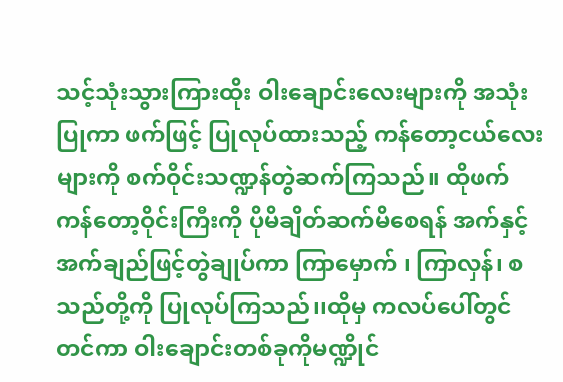သင့်သုံးသွားကြားထိုး ဝါးချောင်းလေးများကို အသုံးပြုကာ ဖက်ဖြင့် ပြုလုပ်ထားသည့် ကန်တော့ငယ်လေးများကို စက်ဝိုင်းသဏ္ဍန်တွဲဆက်ကြသည်။ ထိုဖက်ကန်တော့ဝိုင်းကြီးကို ပိုမိချိတ်ဆက်မိစေရန် အက်နှင့် အက်ချည်ဖြင့်တွဲချုပ်ကာ ကြာမှောက် ၊ ကြာလှန်၊ စသည်တို့ကို ပြုလုပ်ကြသည်၊၊ထိုမှ ကလပ်ပေါ်တွင် တင်ကာ ဝါးချောင်းတစ်ခုကိုမဏ္ဍိုင်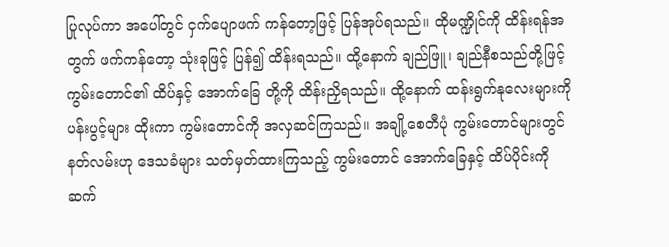ပြုလုပ်ကာ အပေါ်တွင် ငှက်ပျောဖက် ကန်တော့ဖြင့် ပြန်အုပ်ရသည်၊၊ ထိုမဏ္ဍိုင်ကို ထိန်းရန်အတွက် ဖက်ကန်တော့ သုံးခုဖြင့် ပြန်၍ ထိန်းရသည်။ ထို့နောက် ချည်ဖြူ၊ ချည်နီစသည်တို့ဖြင့် ကွမ်းတောင်၏ ထိပ်နှင့် အောက်ခြေ တို့ကို ထိန်းညှိရသည်။ ထို့နောက် ထန်းရွက်နုလေးများကို ပန်းပွင့်များ ထိုးကာ ကွမ်းတောင်ကို အလှဆင်ကြသည်၊၊ အချို့စေတီပုံ ကွမ်းတောင်များတွင် နတ်လမ်းဟု ဒေသခံများ သတ်မှတ်ထားကြသည့် ကွမ်းတောင် အောက်ခြေနှင့် ထိပ်ပိုင်းကို ဆက်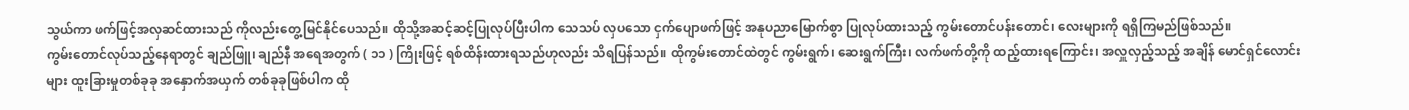သွယ်ကာ ဖက်ဖြင့်အလှဆင်ထားသည် ကိုလည်းတွေ့မြင်နိုင်ပေသည်။ ထိုသို့အဆင့်ဆင့်ပြုလုပ်ပြီးပါက သေသပ် လှပသော ငှက်ပျောဖက်ဖြင့် အနုပညာမြောက်စွာ ပြုလုပ်ထားသည့် ကွမ်းတောင်ပန်းတောင်၊ လေးများကို ရရှိကြမည်ဖြစ်သည်။
ကွမ်းတောင်လုပ်သည့်နေရာတွင် ချည်ဖြူ၊ ချည်နီ အရေအတွက် ( ၁၁ ) ကြိုးဖြင့် ရစ်ထိန်းထားရသည်ဟုလည်း သိရပြန်သည်။ ထိုကွမ်းတောင်ထဲတွင် ကွမ်းရွက်၊ ဆေးရွက်ကြီး၊ လက်ဖက်တို့ကို ထည့်ထားရကြောင်း၊ အလှူလှည့်သည့် အချိန် မောင်ရှင်လောင်းများ ထူးခြားမှုတစ်ခုခု အနှောက်အယှက် တစ်ခုခုဖြစ်ပါက ထို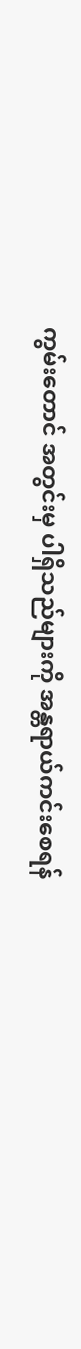ကွမ်းတောင် အတွင်းမှ ပါရှိသည်များကို အန္တရာယ်ကင်းစေရန်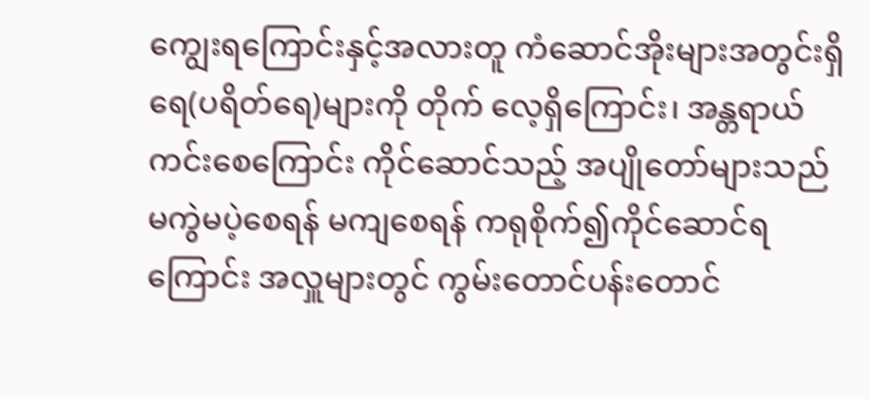ကျွေးရကြောင်းနှင့်အလားတူ ကံဆောင်အိုးများအတွင်းရှိ ရေ(ပရိတ်ရေ)များကို တိုက် လေ့ရှိကြောင်း၊ အန္တရာယ်ကင်းစေကြောင်း ကိုင်ဆောင်သည့် အပျိုတော်များသည် မကွဲမပဲ့စေရန် မကျစေရန် ကရုစိုက်၍ကိုင်ဆောင်ရကြောင်း အလှူများတွင် ကွမ်းတောင်ပန်းတောင်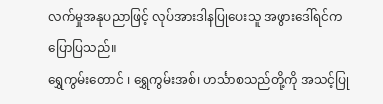လက်မှုအနုပညာဖြင့် လုပ်အားဒါနပြုပေးသူ အဖွားဒေါ်ရင်ကပြောပြသည်။
ရွှေကွမ်းတောင် ၊ ရွှေကွမ်းအစ်၊ ဟင်္သာစသည်တို့ကို အသင့်ပြု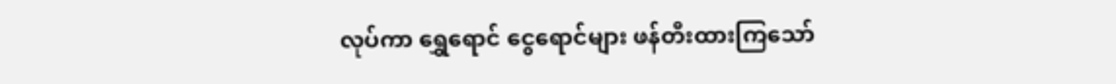လုပ်ကာ ရွှေရောင် ငွေရောင်များ ဖန်တီးထားကြသော်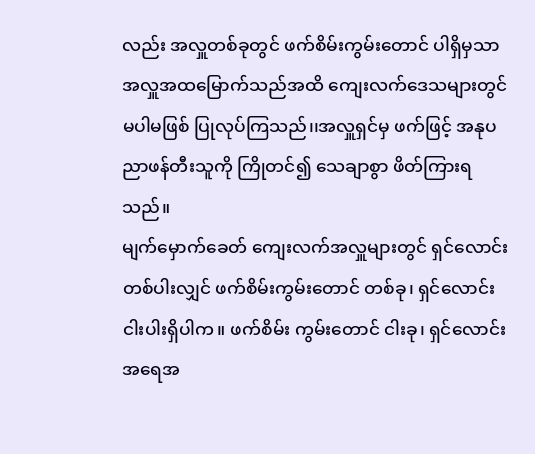လည်း အလှူတစ်ခုတွင် ဖက်စိမ်းကွမ်းတောင် ပါရှိမှသာ အလှူအထမြောက်သည်အထိ ကျေးလက်ဒေသများတွင် မပါမဖြစ် ပြုလုပ်ကြသည်၊၊အလှူရှင်မှ ဖက်ဖြင့် အနုပညာဖန်တီးသူကို ကြိုတင်၍ သေချာစွာ ဖိတ်ကြားရသည်။
မျက်မှောက်ခေတ် ကျေးလက်အလှူများတွင် ရှင်လောင်းတစ်ပါးလျှင် ဖက်စိမ်းကွမ်းတောင် တစ်ခု၊ ရှင်လောင်း ငါးပါးရှိပါက။ ဖက်စိမ်း ကွမ်းတောင် ငါးခု၊ ရှင်လောင်းအရေအ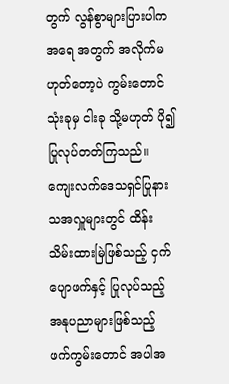တွက် လွန်စွာများပြားပါက အရေ အတွက် အလိုက်မဟုတ်တော့ပဲ ကွမ်းတောင် သုံးခုမှ ငါးခု သို့မဟုတ် ပို၍ ပြုလုပ်တတ်ကြသည်။
ကျေးလက်ဒေသရှင်ပြုနားသအလှူများတွင် ထိန်းသိမ်းထားမြဲဖြစ်သည့် ငှက်ပျောဖက်နှင့် ပြုလုပ်သည့် အနုပညာများဖြစ်သည့် ဖက်ကွမ်းတောင် အပါအ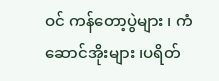ဝင် ကန်တော့ပွဲများ ၊ ကံဆောင်အိုးများ ၊ပရိတ်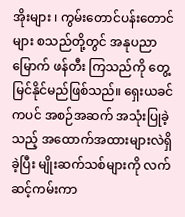အိုးများ ၊ ကွမ်းတောင်ပန်းတောင်များ စသည်တို့တွင် အနုပညာမြောက် ဖန်တီး ကြသည်ကို တွေ့မြင်နိုင်မည်ဖြစ်သည်။ ရှေးယခင်ကပင် အစဉ်အဆက် အသုံးပြုခဲ့သည့် အထောက်အထားများလဲရှိခဲ့ပြီး မျိုးဆက်သစ်များကို လက်ဆင့်ကမ်းကာ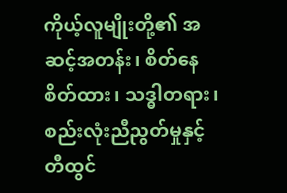ကိုယ့်လူမျိုးတို့၏ အဆင့်အတန်း၊ စိတ်နေစိတ်ထား၊ သဒ္ဓါတရား၊ စည်းလုံးညီညွတ်မှုနှင့် တီထွင်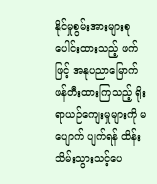နိုင်မှုစွမ်းအားများစု ပေါင်းထားသည့် ဖက်ဖြင့် အနုပညာမြောက် ဖန်တီးထားကြသည့် ရိုးရာယဉ်ကျေးမှုများကို မပျောက် ပျက်ရန် ထိန်းသိမ်းသွားသင့်ပေ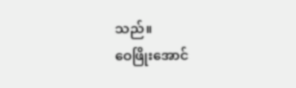သည်။
ဝေဖြိုးအောင်